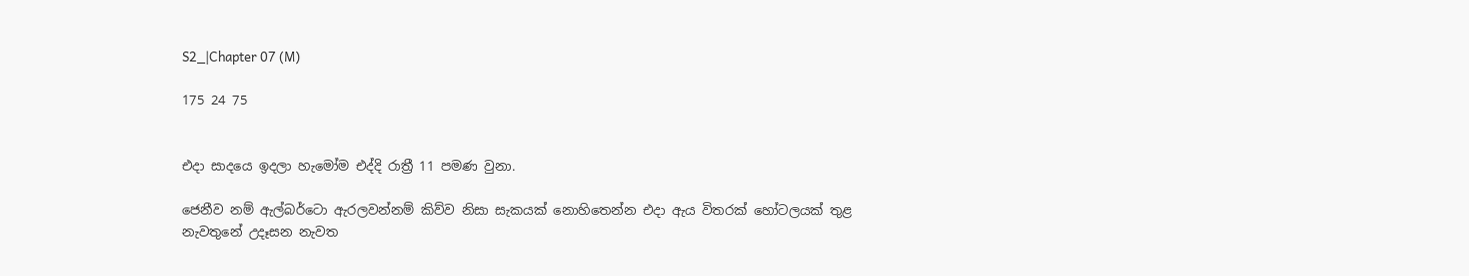S2_|Chapter 07 (M)

175 24 75


එදා සාදයෙ ඉදලා හැමෝම එද්දි රාත්‍රී 11 පමණ වුනා.

ජෙනීව නම් ඇල්බර්ටො ඇරලවන්නම් කිව්ව නිසා සැකයක් නොහිතෙන්න එදා ඇය විතරක් හෝටලයක් තුළ නැවතුනේ උදෑසන නැවත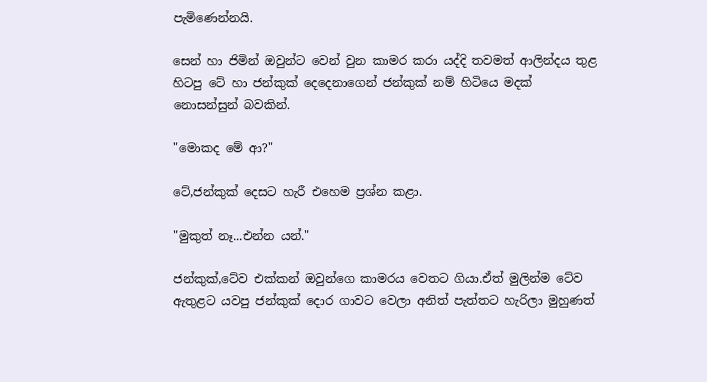පැමිණෙන්නයි.

සෙන් හා ජිමින් ඔවුන්ට වෙන් වුන කාමර කරා යද්දි තවමත් ආලින්දය තුළ හිටපු ටේ හා ජන්කුක් දෙදෙනාගෙන් ජන්කුක් නම් හිටියෙ මදක් නොසන්සුන් බවකින්.

"මොකද මේ ආ?"

ටේ,ජන්කුක් දෙසට හැරී එහෙම ප්‍රශ්න කළා.

"මුකුත් නෑ...එන්න යන්."

ජන්කුක්,ටේව එක්කන් ඔවුන්ගෙ කාමරය වෙතට ගියා.ඒත් මුලින්ම ටේව ඇතුළට යවපු ජන්කුක් දොර ගාවට වෙලා අනිත් පැත්තට හැරිලා මුහුණත්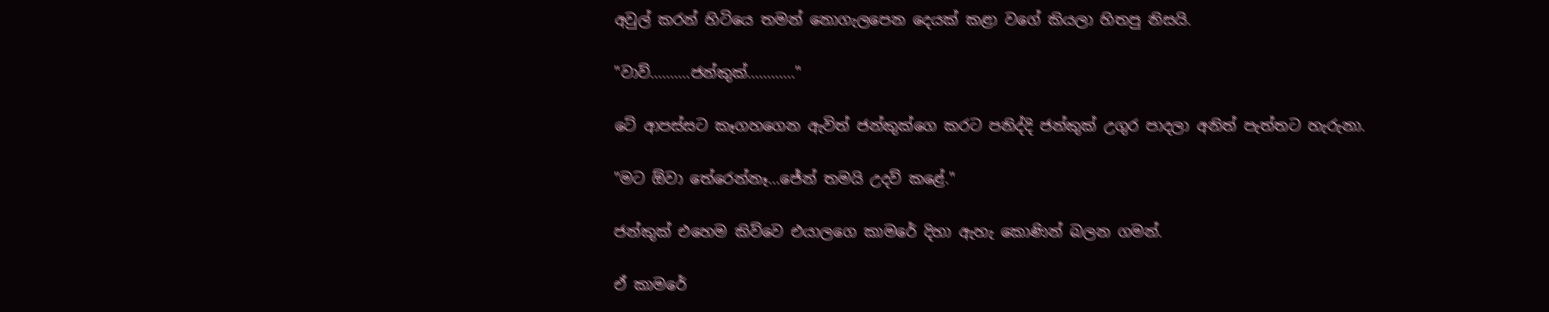අවුල් කරන් හිටියෙ තමන් නොගැලපෙන දෙයක් කළා වගේ කියලා හිතපු නිසයි.

"වාව්..........ජන්කුක්............"

ටේ ආපස්සට කෑගහගෙන ඇවිත් ජන්කුක්ගෙ කරට පනිද්දි ජන්කුක් උගුර පාදලා අනිත් පැත්තට හැරුනා.

"මට ඕවා තේරෙන්නෑ...ජේන් තමයි උදව් කළේ."

ජන්කුක් එහෙම කිව්වෙ එයාලගෙ කාමරේ දිහා ඇහැ කොණින් බලන ගමන්.

ඒ කාමරේ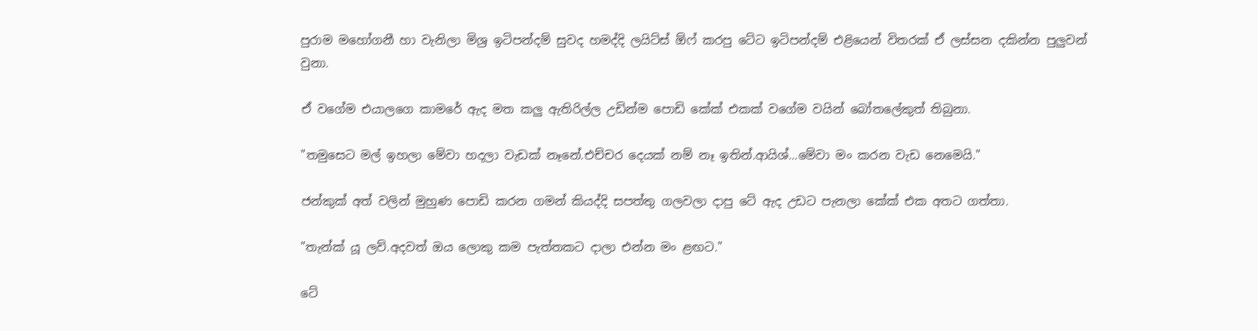පුරාම මහෝගනී හා වැනිලා මිශ්‍ර ඉටිපන්දම් සුවද හමද්දි ලයිට්ස් ඕෆ් කරපු ටේට ඉටිපන්දම් එළියෙන් විතරක් ඒ ලස්සන දකින්න පුලුවන් වුනා.

ඒ වගේම එයාලගෙ කාමරේ ඇද මත කලු ඇතිරිල්ල උඩින්ම පොඩි කේක් එකක් වගේම වයින් බෝතලේකුත් තිබුනා.

"තමුසෙට මල් ඉහලා මේවා හදලා වැඩක් නෑනේ.එච්චර දෙයක් නම් නෑ ඉතින්.ආයිශ්...මේවා මං කරන වැඩ නෙමෙයි."

ජන්කුක් අත් වලින් මුහුණ පොඩි කරන ගමන් කියද්දි සපත්තු ගලවලා දාපු ටේ ඇද උඩට පැනලා කේක් එක අතට ගත්තා.

"තැන්ක් යූ ලව්.අදවත් ඔය ලොකු කම පැත්තකට දාලා එන්න මං ළඟට."

ටේ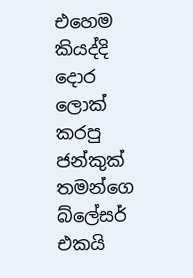එහෙම කියද්දි දොර ලොක් කරපු ජන්කුක් තමන්ගෙ බ්ලේසර් එකයි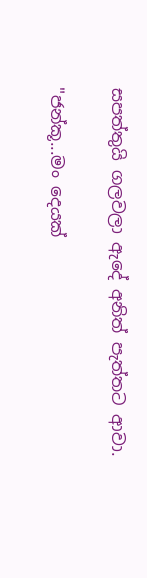සපත්තුයි ගලවලා ඇදේ අනිත් පැත්තට ආවා.

"ජන්කූ...මං දෙයක්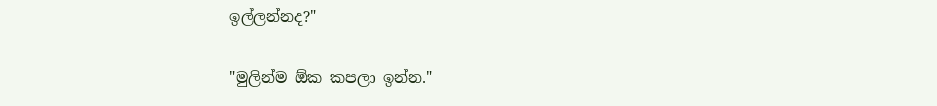ඉල්ලන්නද?"

"මුලින්ම ඕක කපලා ඉන්න."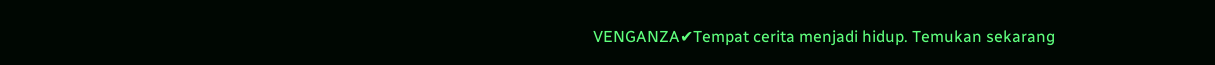VENGANZA✔Tempat cerita menjadi hidup. Temukan sekarang